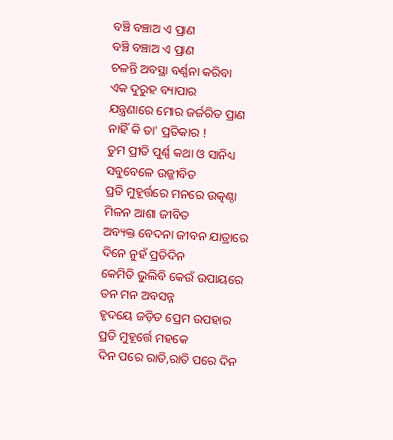ବଞ୍ଚି ବଞ୍ଚାଅ ଏ ପ୍ରାଣ
ବଞ୍ଚି ବଞ୍ଚାଅ ଏ ପ୍ରାଣ
ଚଳନ୍ତି ଅବସ୍ଥା ବର୍ଣ୍ଣନା କରିବା
ଏକ ଦୁରୁହ ବ୍ୟାପାର
ଯନ୍ତ୍ରଣାରେ ମୋର ଜର୍ଜରିତ ପ୍ରାଣ
ନାହିଁ କି ତା' ପ୍ରତିକାର !
ତୁମ ପ୍ରୀତି ପୁର୍ଣ୍ଣ କଥା ଓ ସାନିଧ୍ୟ
ସବୁବେଳେ ଉଜ୍ଜୀବିତ
ପ୍ରତି ମୁହୂର୍ତ୍ତରେ ମନରେ ଉତ୍କଣ୍ଠା
ମିଳନ ଆଶା ଜୀବିତ
ଅବ୍ୟକ୍ତ ବେଦନା ଜୀବନ ଯାତ୍ରାରେ
ଦିନେ ନୁହଁ ପ୍ରତିଦିନ
କେମିତି ଭୁଲିବି କେଉଁ ଉପାୟରେ
ତନ ମନ ଅବସନ୍ନ
ହୃଦୟେ ଜଡ଼ିତ ପ୍ରେମ ଉପହାର
ପ୍ରତି ମୁହୂର୍ତ୍ତେ ମହକେ
ଦିନ ପରେ ରାତି,ରାତି ପରେ ଦିନ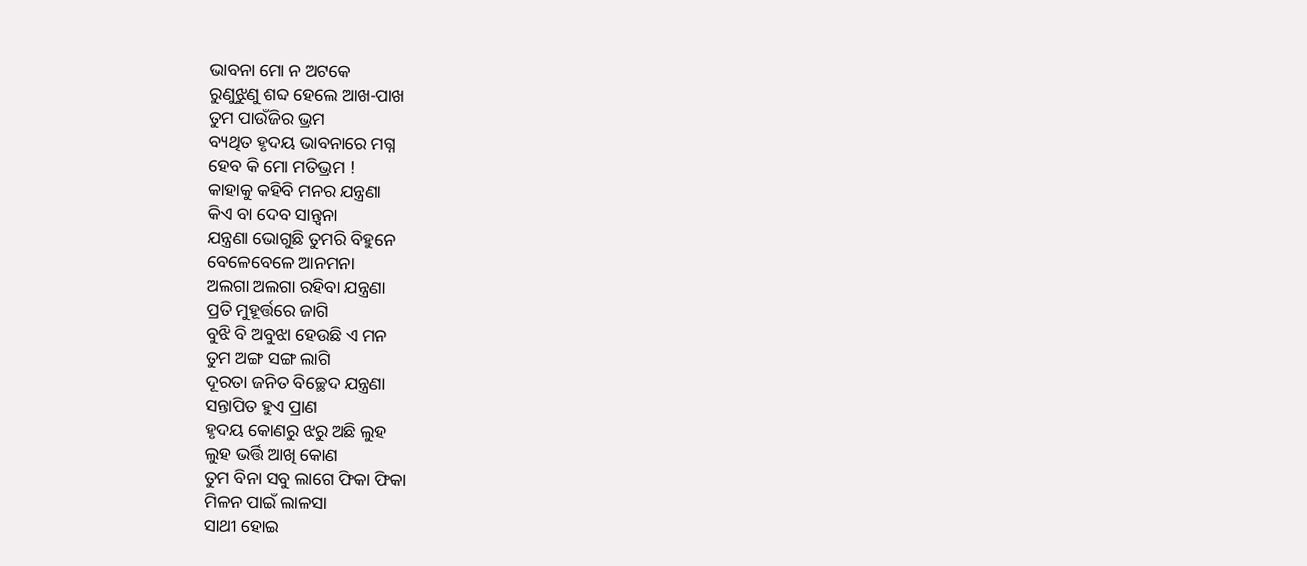ଭାବନା ମୋ ନ ଅଟକେ
ରୁଣୁଝୁଣୁ ଶବ୍ଦ ହେଲେ ଆଖ-ପାଖ
ତୁମ ପାଉଁଜିର ଭ୍ରମ
ବ୍ୟଥିତ ହୃଦୟ ଭାବନାରେ ମଗ୍ନ
ହେବ କି ମୋ ମତିଭ୍ରମ !
କାହାକୁ କହିବି ମନର ଯନ୍ତ୍ରଣା
କିଏ ବା ଦେବ ସାନ୍ତ୍ଵନା
ଯନ୍ତ୍ରଣା ଭୋଗୁଛି ତୁମରି ବିହୁନେ
ବେଳେବେଳେ ଆନମନା
ଅଲଗା ଅଲଗା ରହିବା ଯନ୍ତ୍ରଣା
ପ୍ରତି ମୁହୂର୍ତ୍ତରେ ଜାଗି
ବୁଝି ବି ଅବୁଝା ହେଉଛି ଏ ମନ
ତୁମ ଅଙ୍ଗ ସଙ୍ଗ ଲାଗି
ଦୂରତା ଜନିତ ବିଚ୍ଛେଦ ଯନ୍ତ୍ରଣା
ସନ୍ତାପିତ ହୁଏ ପ୍ରାଣ
ହୃଦୟ କୋଣରୁ ଝରୁ ଅଛି ଲୁହ
ଲୁହ ଭର୍ତ୍ତି ଆଖି କୋଣ
ତୁମ ବିନା ସବୁ ଲାଗେ ଫିକା ଫିକା
ମିଳନ ପାଇଁ ଲାଳସା
ସାଥୀ ହୋଇ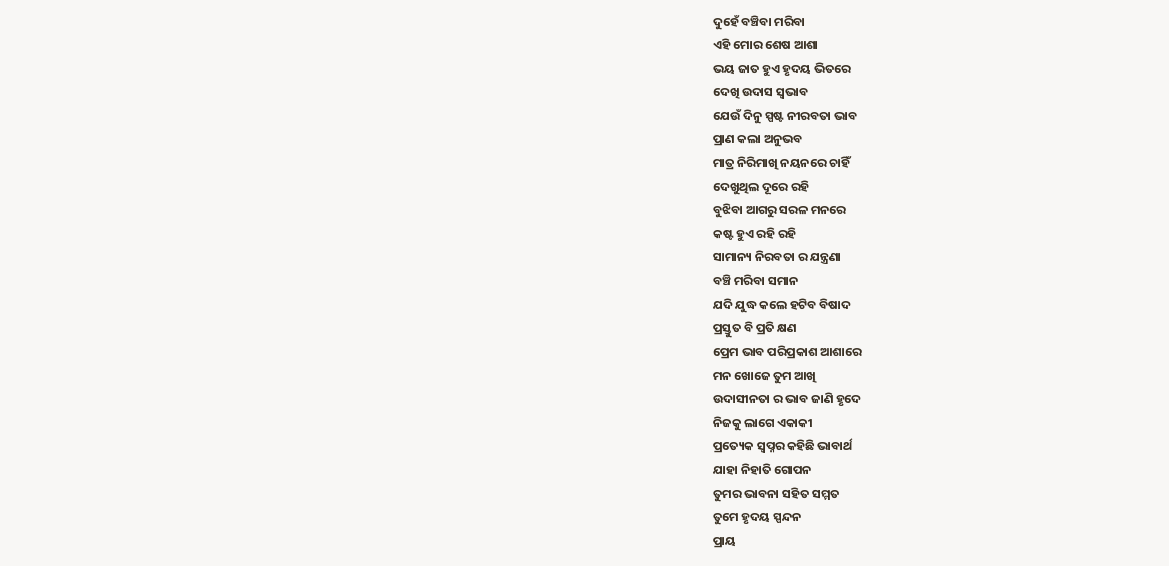ଦୁହେଁ ବଞ୍ଚିବା ମରିବା
ଏହି ମୋର ଶେଷ ଆଶା
ଭୟ ଜାତ ହୁଏ ହୃଦୟ ଭିତରେ
ଦେଖି ଉଦାସ ସ୍ବଭାବ
ଯେଉଁ ଦିନୁ ସ୍ପଷ୍ଟ ନୀରବତା ଭାବ
ପ୍ରାଣ କଲା ଅନୁଭବ
ମାତ୍ର ନିରିମାଖି ନୟନରେ ଚାହିଁ
ଦେଖୁଥିଲ ଦୂରେ ରହି
ବୁଝିବା ଆଗରୁ ସରଳ ମନରେ
କଷ୍ଟ ହୁଏ ରହି ରହି
ସାମାନ୍ୟ ନିରବତା ର ଯନ୍ତ୍ରଣା
ବଞ୍ଚି ମରିବା ସମାନ
ଯଦି ଯୁଦ୍ଧ କଲେ ହଟିବ ବିଷାଦ
ପ୍ରସ୍ତୁତ ବି ପ୍ରତି କ୍ଷଣ
ପ୍ରେମ ଭାବ ପରିପ୍ରକାଶ ଆଶାରେ
ମନ ଖୋଜେ ତୁମ ଆଖି
ଉଦାସୀନତା ର ଭାବ ଜାଣି ହୃଦେ
ନିଜକୁ ଲାଗେ ଏକାକୀ
ପ୍ରତ୍ୟେକ ସ୍ୱପ୍ନର କହିଛି ଭାବାର୍ଥ
ଯାହା ନିହାତି ଗୋପନ
ତୁମର ଭାବନା ସହିତ ସମ୍ମତ
ତୁମେ ହୃଦୟ ସ୍ପନ୍ଦନ
ପ୍ରାୟ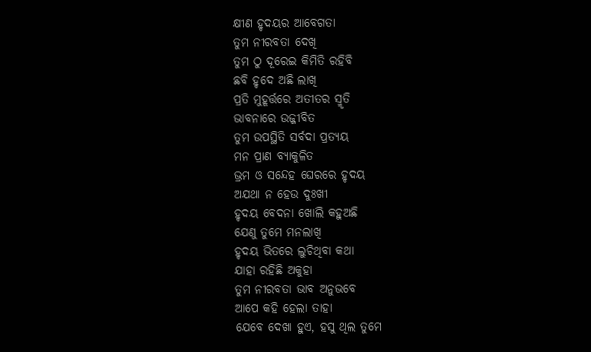କ୍ଷୀଣ ହୃଦୟର ଆବେଗତା
ତୁମ ନୀରବତା ଦେଖି
ତୁମ ଠୁ ଦୂରେଇ କିମିତି ରହିବି
ଛବି ହୃଦେ ଅଛି ଲାଖି
ପ୍ରତି ମୁହୂର୍ତ୍ତରେ ଅତୀତର ସ୍ମୃତି
ଭାବନାରେ ଉଜ୍ଜୀବିତ
ତୁମ ଉପସ୍ଥିତି ସର୍ବଦା ପ୍ରତ୍ୟୟ
ମନ ପ୍ରାଣ ବ୍ୟାକୁଳିତ
ଭ୍ରମ ଓ ସନ୍ଦେହ ଘେରରେ ହୃଦୟ
ଅଯଥା ନ ହେଉ ଦୁଃଖୀ
ହୃଦୟ ବେଦନା ଖୋଲି କହୁଅଛି
ଯେଣୁ ତୁମେ ମନଲାଖି
ହୃଦୟ ଭିତରେ ଲୁଚିଥିବା କଥା
ଯାହା ରହିଛି ଅକୁହା
ତୁମ ନୀରବତା ଭାବ ଅନୁଭବେ
ଆପେ କହି ହେଲା ତାହା
ଯେବେ ଦେଖା ହୁଏ, ହସୁ ଥିଲ ତୁମେ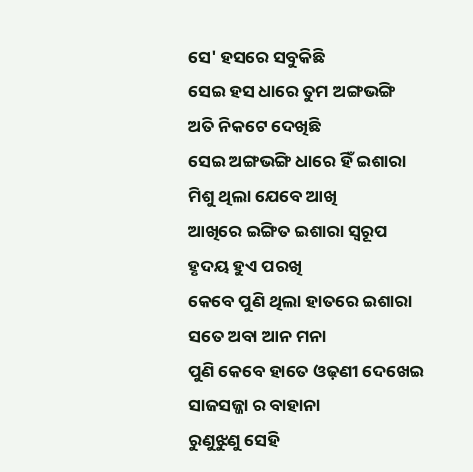ସେ' ହସରେ ସବୁକିଛି
ସେଇ ହସ ଧାରେ ତୁମ ଅଙ୍ଗଭଙ୍ଗି
ଅତି ନିକଟେ ଦେଖିଛି
ସେଇ ଅଙ୍ଗଭଙ୍ଗି ଧାରେ ହିଁ ଇଶାରା
ମିଶୁ ଥିଲା ଯେବେ ଆଖି
ଆଖିରେ ଇଙ୍ଗିତ ଇଶାରା ସ୍ବରୂପ
ହୃଦୟ ହୁଏ ପରଖି
କେବେ ପୁଣି ଥିଲା ହାତରେ ଇଶାରା
ସତେ ଅବା ଆନ ମନା
ପୁଣି କେବେ ହାତେ ଓଢ଼ଣୀ ଦେଖେଇ
ସାଜସଜ୍ଜା ର ବାହାନା
ରୁଣୁଝୁଣୁ ସେହି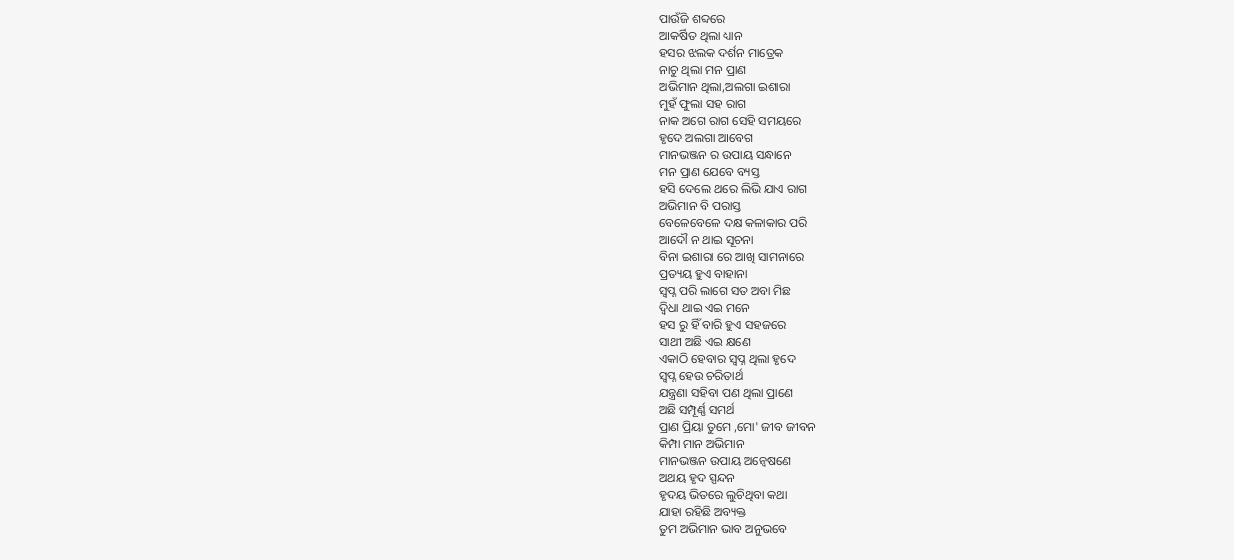ପାଉଁଜି ଶବ୍ଦରେ
ଆକର୍ଷିତ ଥିଲା ଧ୍ୟାନ
ହସର ଝଲକ ଦର୍ଶନ ମାତ୍ରେକ
ନାଚୁ ଥିଲା ମନ ପ୍ରାଣ
ଅଭିମାନ ଥିଲା,ଅଲଗା ଇଶାରା
ମୁହଁ ଫୁଲା ସହ ରାଗ
ନାକ ଅଗେ ରାଗ ସେହି ସମୟରେ
ହୃଦେ ଅଲଗା ଆବେଗ
ମାନଭଞ୍ଜନ ର ଉପାୟ ସନ୍ଧାନେ
ମନ ପ୍ରାଣ ଯେବେ ବ୍ୟସ୍ତ
ହସି ଦେଲେ ଥରେ ଲିଭି ଯାଏ ରାଗ
ଅଭିମାନ ବି ପରାସ୍ତ
ବେଳେବେଳେ ଦକ୍ଷ କଳାକାର ପରି
ଆଦୌ ନ ଥାଇ ସୂଚନା
ବିନା ଇଶାରା ରେ ଆଖି ସାମନାରେ
ପ୍ରତ୍ୟୟ ହୁଏ ବାହାନା
ସ୍ଵପ୍ନ ପରି ଲାଗେ ସତ ଅବା ମିଛ
ଦ୍ୱିଧା ଥାଇ ଏଇ ମନେ
ହସ ରୁ ହିଁ ବାରି ହୁଏ ସହଜରେ
ସାଥୀ ଅଛି ଏଇ କ୍ଷଣେ
ଏକାଠି ହେବାର ସ୍ବପ୍ନ ଥିଲା ହୃଦେ
ସ୍ବପ୍ନ ହେଉ ଚରିତାର୍ଥ
ଯନ୍ତ୍ରଣା ସହିବା ପଣ ଥିଲା ପ୍ରାଣେ
ଅଛି ସମ୍ପୂର୍ଣ୍ଣ ସମର୍ଥ
ପ୍ରାଣ ପ୍ରିୟା ତୁମେ ,ମୋ' ଜୀବ ଜୀବନ
କିମ୍ପା ମାନ ଅଭିମାନ
ମାନଭଞ୍ଜନ ଉପାୟ ଅନ୍ୱେଷଣେ
ଅଥୟ ହୃଦ ସ୍ପନ୍ଦନ
ହୃଦୟ ଭିତରେ ଲୁଚିଥିବା କଥା
ଯାହା ରହିଛି ଅବ୍ୟକ୍ତ
ତୁମ ଅଭିମାନ ଭାବ ଅନୁଭବେ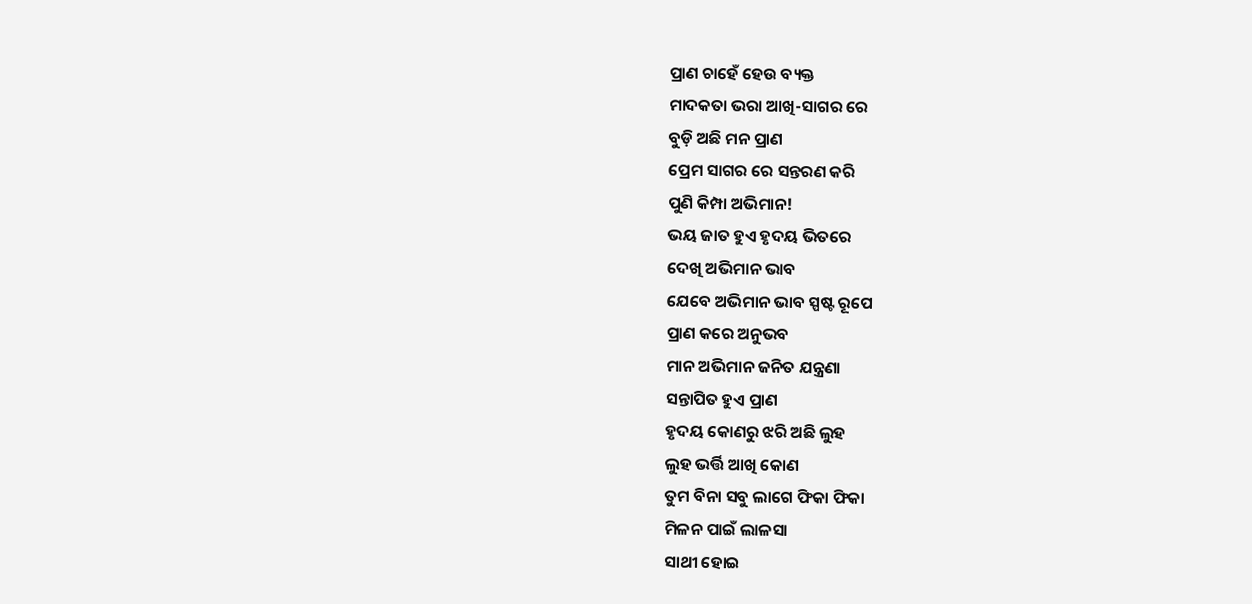ପ୍ରାଣ ଚାହେଁ ହେଉ ବ୍ୟକ୍ତ
ମାଦକତା ଭରା ଆଖି-ସାଗର ରେ
ବୁଡ଼ି ଅଛି ମନ ପ୍ରାଣ
ପ୍ରେମ ସାଗର ରେ ସନ୍ତରଣ କରି
ପୁଣି କିମ୍ପା ଅଭିମାନ!
ଭୟ ଜାତ ହୁଏ ହୃଦୟ ଭିତରେ
ଦେଖି ଅଭିମାନ ଭାବ
ଯେବେ ଅଭିମାନ ଭାବ ସ୍ପଷ୍ଟ ରୂପେ
ପ୍ରାଣ କରେ ଅନୁଭବ
ମାନ ଅଭିମାନ ଜନିତ ଯନ୍ତ୍ରଣା
ସନ୍ତାପିତ ହୁଏ ପ୍ରାଣ
ହୃଦୟ କୋଣରୁ ଝରି ଅଛି ଲୁହ
ଲୁହ ଭର୍ତ୍ତି ଆଖି କୋଣ
ତୁମ ବିନା ସବୁ ଲାଗେ ଫିକା ଫିକା
ମିଳନ ପାଇଁ ଲାଳସା
ସାଥୀ ହୋଇ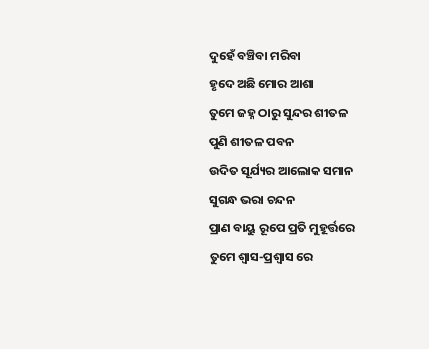ଦୁହେଁ ବଞ୍ଚିବା ମରିବା
ହୃଦେ ଅଛି ମୋର ଆଶା
ତୁମେ ଜହ୍ନ ଠାରୁ ସୁନ୍ଦର ଶୀତଳ
ପୁଣି ଶୀତଳ ପବନ
ଉଦିତ ସୂର୍ଯ୍ୟର ଆଲୋକ ସମାନ
ସୁଗନ୍ଧ ଭରା ଚନ୍ଦନ
ପ୍ରାଣ ବାୟୁ ରୂପେ ପ୍ରତି ମୁହୂର୍ତ୍ତରେ
ତୁମେ ଶ୍ୱାସ-ପ୍ରଶ୍ୱାସ ରେ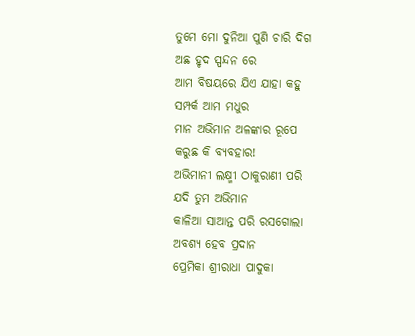ତୁମେ ମୋ ଦୁନିଆ ପୁଣି ଚାରି ଦିଗ
ଅଛ ହୃଦ ସ୍ପନ୍ଦନ ରେ
ଆମ ବିଷୟରେ ଯିଏ ଯାହା କହୁ
ସମ୍ପର୍କ ଆମ ମଧୁର
ମାନ ଅଭିମାନ ଅଳଙ୍କାର ରୂପେ
କରୁଛ କି ବ୍ୟବହାର!
ଅଭିମାନୀ ଲକ୍ଷ୍ମୀ ଠାକୁରାଣୀ ପରି
ଯଦି ତୁମ ଅଭିମାନ
କାଳିଆ ସାଆନ୍ତ ପରି ରସଗୋଲା
ଅବଶ୍ୟ ହେବ ପ୍ରଦାନ
ପ୍ରେମିକା ଶ୍ରୀରାଧା ପାଦୁକା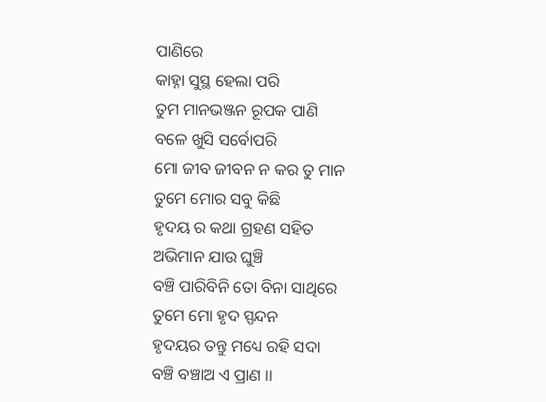ପାଣିରେ
କାହ୍ନା ସୁସ୍ଥ ହେଲା ପରି
ତୁମ ମାନଭଞ୍ଜନ ରୂପକ ପାଣି
ବଳେ ଖୁସି ସର୍ବୋପରି
ମୋ ଜୀବ ଜୀବନ ନ କର ତୁ ମାନ
ତୁମେ ମୋର ସବୁ କିଛି
ହୃଦୟ ର କଥା ଗ୍ରହଣ ସହିତ
ଅଭିମାନ ଯାଉ ଘୁଞ୍ଚି
ବଞ୍ଚି ପାରିବିନି ତୋ ବିନା ସାଥିରେ
ତୁମେ ମୋ ହୃଦ ସ୍ପନ୍ଦନ
ହୃଦୟର ତନ୍ତୁ ମଧ୍ୟେ ରହି ସଦା
ବଞ୍ଚି ବଞ୍ଚାଅ ଏ ପ୍ରାଣ ।।